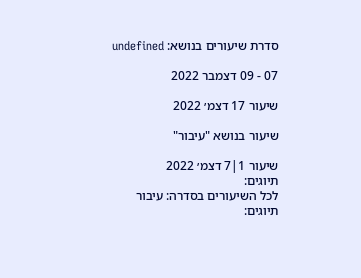סדרת שיעורים בנושא: undefined

07 - 09 דצמבר 2022

שיעור 17 דצמ׳ 2022

שיעור בנושא "עיבור"

שיעור 1|7 דצמ׳ 2022
תיוגים:
לכל השיעורים בסדרה: עיבור
תיוגים: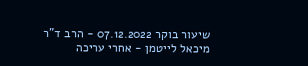שיעור בוקר 07.12.2022 - הרב ד"ר מיכאל לייטמן - אחרי עריכה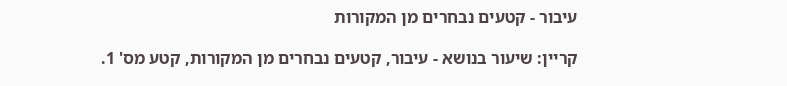עיבור - קטעים נבחרים מן המקורות

קריין: שיעור בנושא - עיבור, קטעים נבחרים מן המקורות, קטע מס' 1.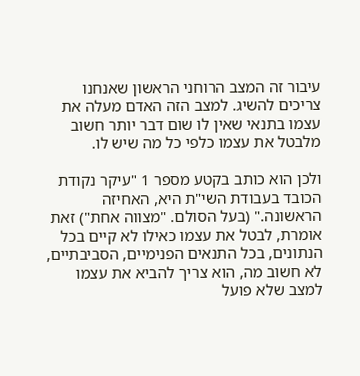עיבור זה המצב הרוחני הראשון שאנחנו צריכים להשיג. למצב הזה האדם מעלה את עצמו בתנאי שאין לו שום דבר יותר חשוב מלבטל את עצמו כלפי כל מה שיש לו.

ולכן הוא כותב בקטע מספר 1 "עיקר נקודת הכובד בעבודת השי"ת היא, האחיזה הראשונה." (בעל הסולם. "מצווה אחת") זאת אומרת, לבטל את עצמו כאילו לא קיים בכל הנתונים, בכל התנאים הפנימיים, הסביבתיים, לא חשוב מה, הוא צריך להביא את עצמו למצב שלא פועל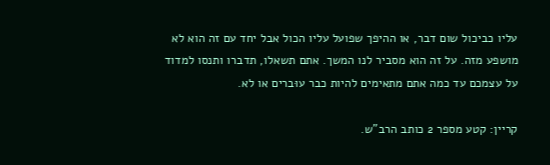עליו כביכול שום דבר, או ההיפך שפועל עליו הכול אבל יחד עם זה הוא לא מושפע מזה. על זה הוא מסביר לנו המשך. אתם תשאלו, תדברו ותנסו למדוד על עצמכם עד כמה אתם מתאימים להיות כבר עוּברים או לא.

קריין: קטע מספר 2 כותב הרב"ש.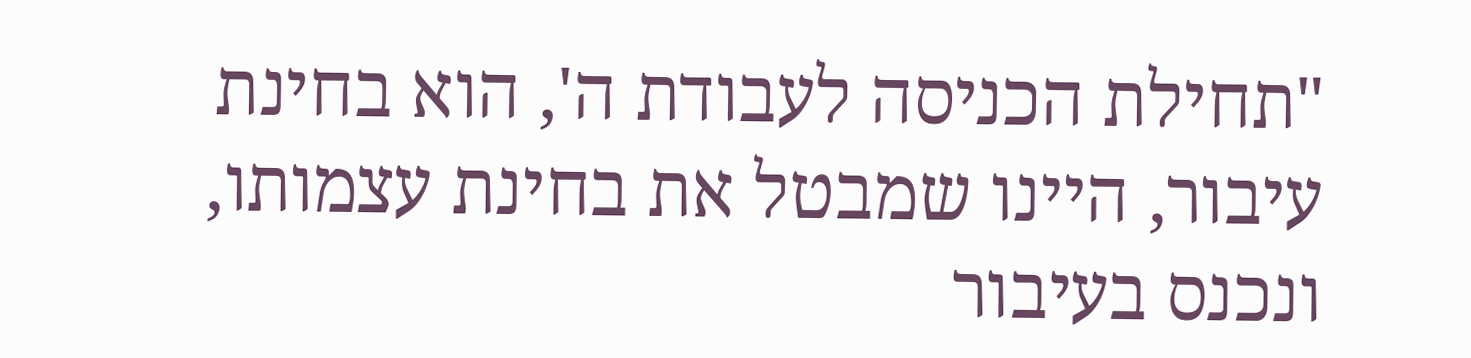"תחילת הכניסה לעבודת ה', הוא בחינת עיבור, היינו שמבטל את בחינת עצמותו, ונכנס בעיבור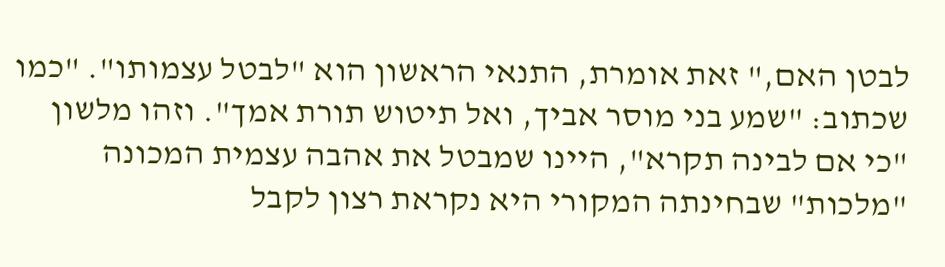לבטן האם," זאת אומרת, התנאי הראשון הוא "לבטל עצמותו". "כמו שכתוב: "שמע בני מוסר אביך, ואל תיטוש תורת אמך". וזהו מלשון "כי אם לבינה תקרא", היינו שמבטל את אהבה עצמית המכונה "מלכות" שבחינתה המקורי היא נקראת רצון לקבל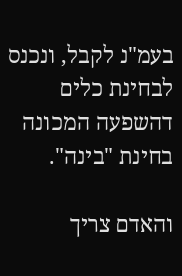בעמ"נ לקבל, ונכנס לבחינת כלים דהשפעה המכונה בחינת "בינה".

והאדם צריך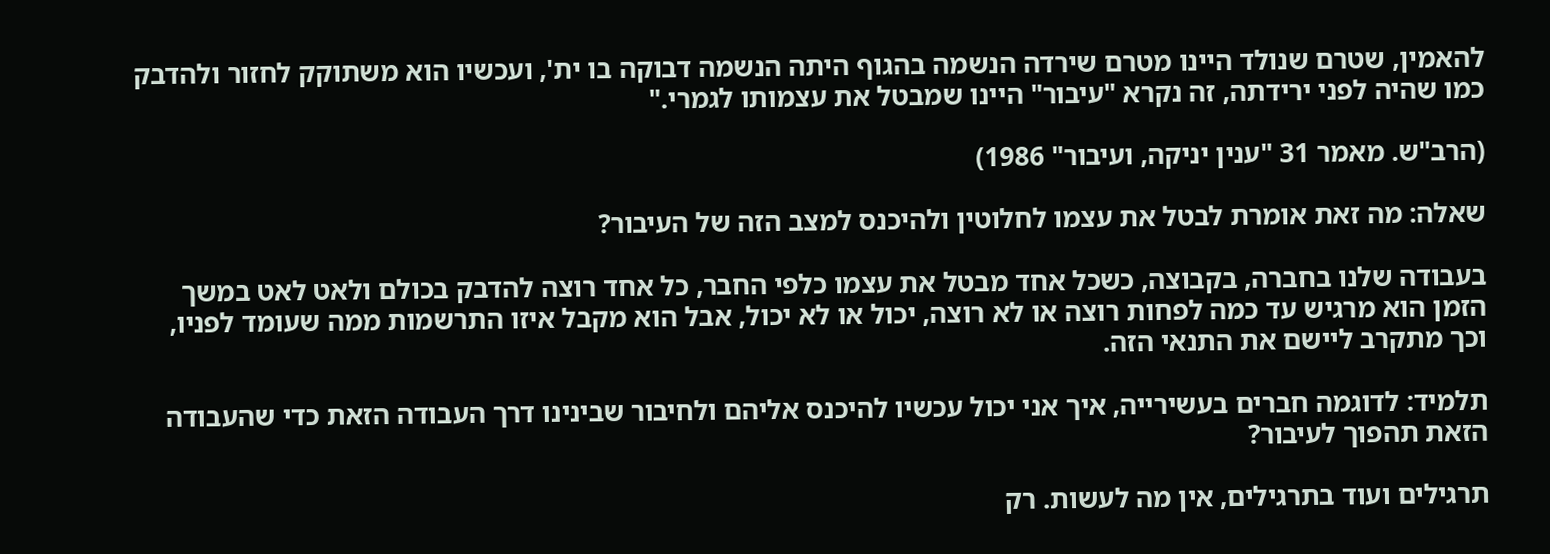להאמין, שטרם שנולד היינו מטרם שירדה הנשמה בהגוף היתה הנשמה דבוקה בו ית', ועכשיו הוא משתוקק לחזור ולהדבק כמו שהיה לפני ירידתה, זה נקרא "עיבור" היינו שמבטל את עצמותו לגמרי."

(הרב"ש. מאמר 31 "ענין יניקה, ועיבור" 1986)

שאלה: מה זאת אומרת לבטל את עצמו לחלוטין ולהיכנס למצב הזה של העיבור?

בעבודה שלנו בחברה, בקבוצה, כשכל אחד מבטל את עצמו כלפי החבר, כל אחד רוצה להדבק בכולם ולאט לאט במשך הזמן הוא מרגיש עד כמה לפחות רוצה או לא רוצה, יכול או לא יכול, אבל הוא מקבל איזו התרשמות ממה שעומד לפניו, וכך מתקרב ליישם את התנאי הזה.

תלמיד: לדוגמה חברים בעשירייה, איך אני יכול עכשיו להיכנס אליהם ולחיבור שבינינו דרך העבודה הזאת כדי שהעבודה הזאת תהפוך לעיבור?

תרגילים ועוד בתרגילים, אין מה לעשות. רק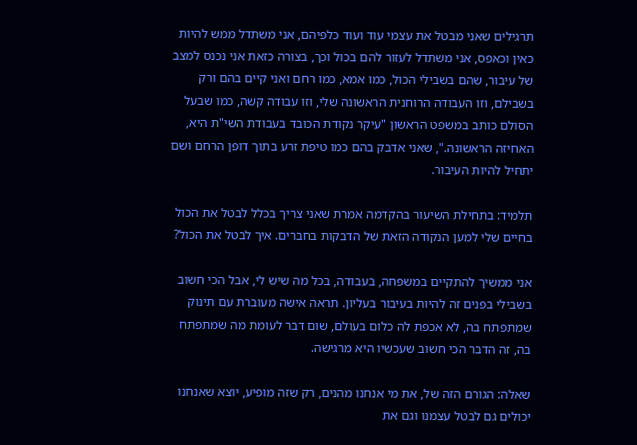תרגילים שאני מבטל את עצמי עוד ועוד כלפיהם, אני משתדל ממש להיות כאין וכאפס, אני משתדל לעזור להם בכול וכך, בצורה כזאת אני נכנס למצב של עיבור, שהם בשבילי הכול, כמו אמא, כמו רחם ואני קיים בהם ורק בשבילם, וזו העבודה הרוחנית הראשונה שלי, וזו עבודה קשה, כמו שבעל הסולם כותב במשפט הראשון "עיקר נקודת הכובד בעבודת השי"ת היא, האחיזה הראשונה.", שאני אדבק בהם כמו טיפת זרע בתוך דופן הרחם ושם יתחיל להיות העיבור.

תלמיד: בתחילת השיעור בהקדמה אמרת שאני צריך בכלל לבטל את הכול בחיים שלי למען הנקודה הזאת של הדבקות בחברים. איך לבטל את הכול?

אני ממשיך להתקיים במשפחה, בעבודה, בכל מה שיש לי, אבל הכי חשוב בשבילי בפנים זה להיות בעיבור בעליון. תראה אישה מעוברת עם תינוק שמתפתח בה, לא אכפת לה כלום בעולם, שום דבר לעומת מה שמתפתח בה, זה הדבר הכי חשוב שעכשיו היא מרגישה.

שאלה: הגורם הזה של, את מי אנחנו מהנים, רק שזה מופיע, יוצא שאנחנו יכולים גם לבטל עצמנו וגם את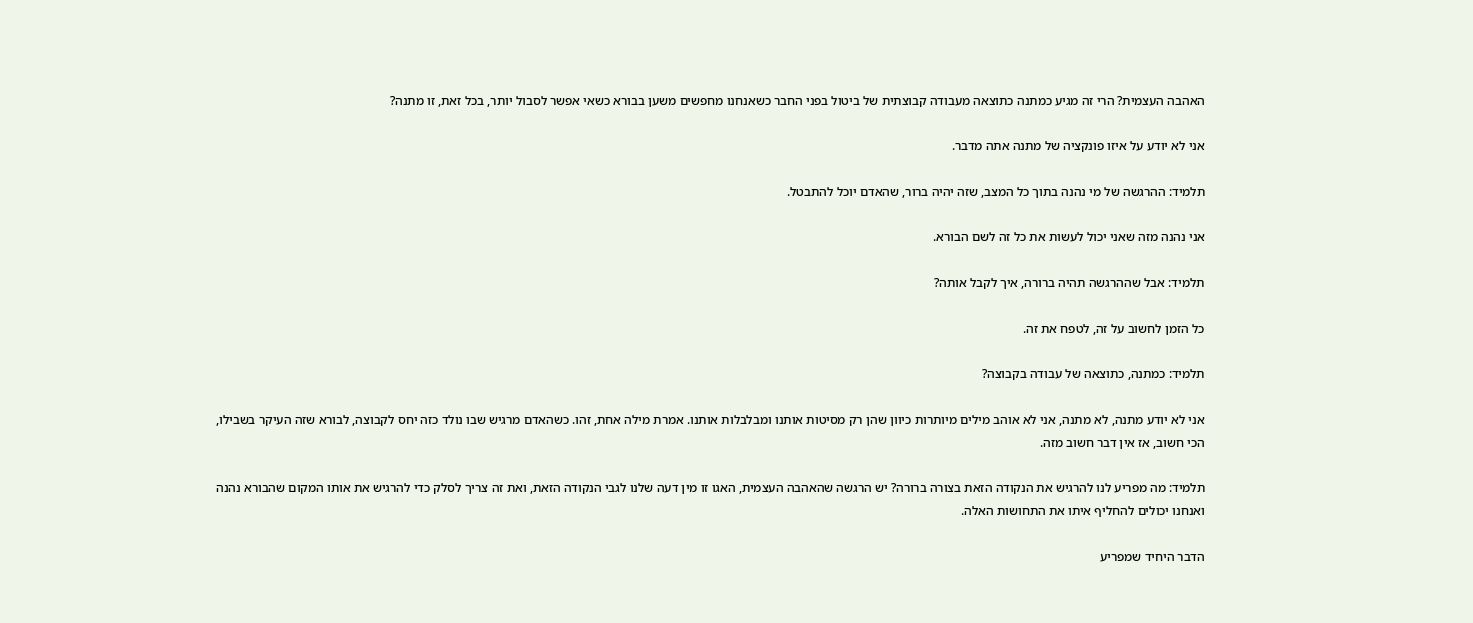האהבה העצמית? הרי זה מגיע כמתנה כתוצאה מעבודה קבוצתית של ביטול בפני החבר כשאנחנו מחפשים משען בבורא כשאי אפשר לסבול יותר, בכל זאת, זו מתנה?

אני לא יודע על איזו פונקציה של מתנה אתה מדבר.

תלמיד: ההרגשה של מי נהנה בתוך כל המצב, שזה יהיה ברור, שהאדם יוכל להתבטל.

אני נהנה מזה שאני יכול לעשות את כל זה לשם הבורא.

תלמיד: אבל שההרגשה תהיה ברורה, איך לקבל אותה?

כל הזמן לחשוב על זה, לטפח את זה.

תלמיד: כמתנה, כתוצאה של עבודה בקבוצה?

אני לא יודע מתנה, לא מתנה, אני לא אוהב מילים מיותרות כיוון שהן רק מסיטות אותנו ומבלבלות אותנו. אמרת מילה אחת, זהו. כשהאדם מרגיש שבו נולד כזה יחס לקבוצה, לבורא שזה העיקר בשבילו, הכי חשוב, אז אין דבר חשוב מזה.

תלמיד: מה מפריע לנו להרגיש את הנקודה הזאת בצורה ברורה? יש הרגשה שהאהבה העצמית, האגו זו מין דעה שלנו לגבי הנקודה הזאת, ואת זה צריך לסלק כדי להרגיש את אותו המקום שהבורא נהנה ואנחנו יכולים להחליף איתו את התחושות האלה.

הדבר היחיד שמפריע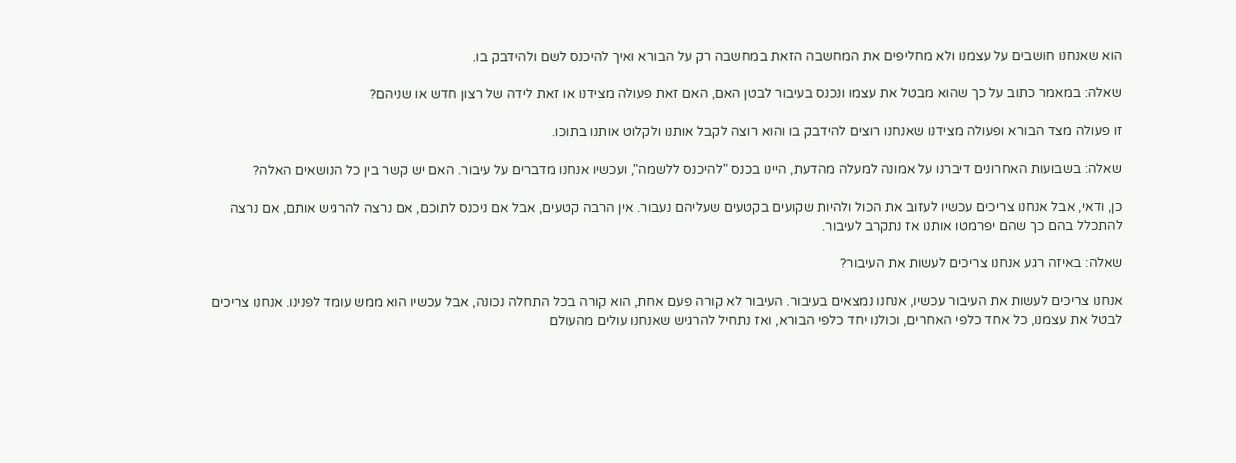הוא שאנחנו חושבים על עצמנו ולא מחליפים את המחשבה הזאת במחשבה רק על הבורא ואיך להיכנס לשם ולהידבק בו.

שאלה: במאמר כתוב על כך שהוא מבטל את עצמו ונכנס בעיבור לבטן האם, האם זאת פעולה מצידנו או זאת לידה של רצון חדש או שניהם?

זו פעולה מצד הבורא ופעולה מצידנו שאנחנו רוצים להידבק בו והוא רוצה לקבל אותנו ולקלוט אותנו בתוכו.

שאלה: בשבועות האחרונים דיברנו על אמונה למעלה מהדעת, היינו בכנס "להיכנס ללשמה", ועכשיו אנחנו מדברים על עיבור. האם יש קשר בין כל הנושאים האלה?

כן, ודאי, אבל אנחנו צריכים עכשיו לעזוב את הכול ולהיות שקועים בקטעים שעליהם נעבור. אין הרבה קטעים, אבל אם ניכנס לתוכם, אם נרצה להרגיש אותם, אם נרצה להתכלל בהם כך שהם יפרמטו אותנו אז נתקרב לעיבור.

שאלה: באיזה רגע אנחנו צריכים לעשות את העיבור?

אנחנו צריכים לעשות את העיבור עכשיו, אנחנו נמצאים בעיבור. העיבור לא קורה פעם אחת, הוא קורה בכל התחלה נכונה, אבל עכשיו הוא ממש עומד לפנינו. אנחנו צריכים לבטל את עצמנו, כל אחד כלפי האחרים, וכולנו יחד כלפי הבורא, ואז נתחיל להרגיש שאנחנו עולים מהעולם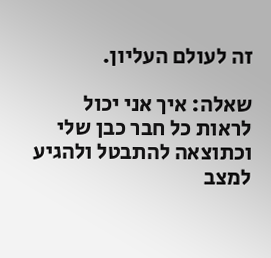זה לעולם העליון.

שאלה: איך אני יכול לראות כל חבר כבן שלי וכתוצאה להתבטל ולהגיע למצב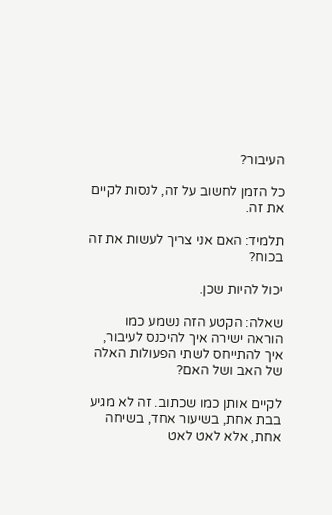העיבור?

כל הזמן לחשוב על זה, לנסות לקיים את זה.

תלמיד: האם אני צריך לעשות את זה בכוח?

יכול להיות שכן.

שאלה: הקטע הזה נשמע כמו הוראה ישירה איך להיכנס לעיבור, איך להתייחס לשתי הפעולות האלה של האב ושל האם?

לקיים אותן כמו שכתוב. זה לא מגיע בבת אחת, בשיעור אחד, בשיחה אחת, אלא לאט לאט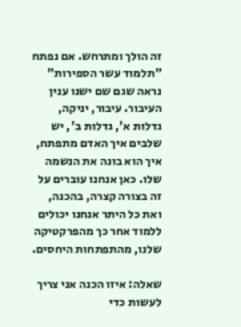זה הולך ומתרחש. אם נפתח "תלמוד עשר הספירות" נראה שגם שם ישנו ענין העיבור. עיבור, יניקה, גדלות א', גדלות ב', יש שלבים איך האדם מתפתח, איך הוא בונה את הנשמה שלו. כאן אנחנו עוברים על זה בצורה קצרה, בהכנה, ואת כל היתר אנחנו יכולים ללמוד אחר כך מהפרקטיקה שלנו, מהתפתחות היחסים.

שאלה: איזו הכנה אני צריך לעשות כדי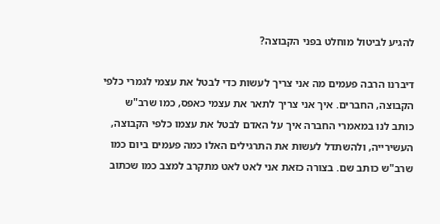להגיע לביטול מוחלט בפני הקבוצה?

דיברנו הרבה פעמים מה אני צריך לעשות כדי לבטל את עצמי לגמרי כלפי הקבוצה, החברים. איך אני צריך לתאר את עצמי כאפס, כמו שרב"ש כותב לנו במאמרי החברה איך על האדם לבטל את עצמו כלפי הקבוצה, העשירייה, ולהשתדל לעשות את התרגילים האלו כמה פעמים ביום כמו שרב"ש כותב שם. בצורה כזאת אני לאט לאט מתקרב למצב כמו שכתוב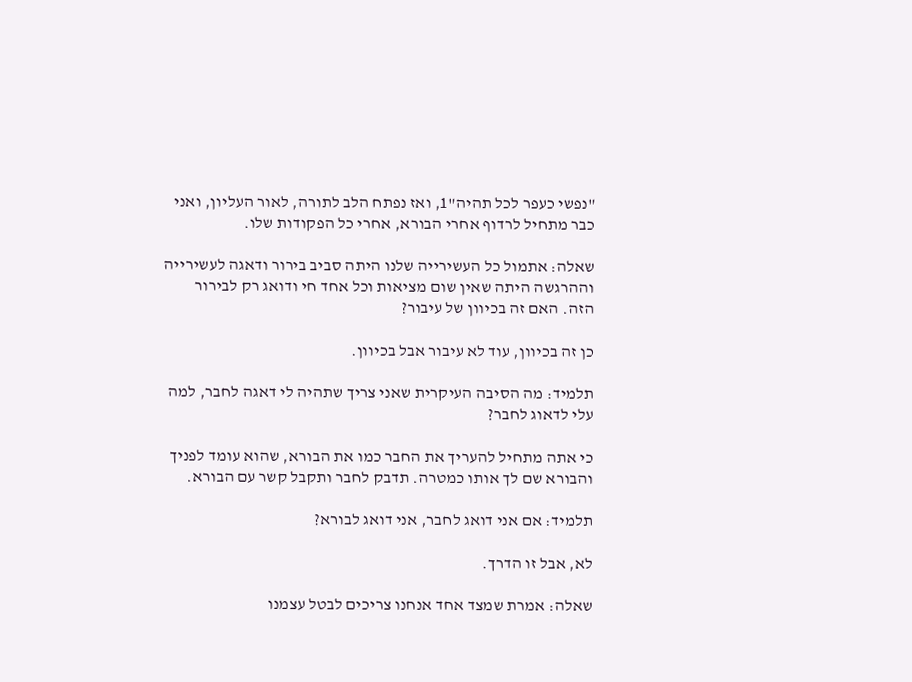"נפשי כעפר לכל תהיה"1, ואז נפתח הלב לתורה, לאור העליון, ואני כבר מתחיל לרדוף אחרי הבורא, אחרי כל הפקודות שלו.

שאלה: אתמול כל העשירייה שלנו היתה סביב בירור ודאגה לעשירייה וההרגשה היתה שאין שום מציאות וכל אחד חי ודואג רק לבירור הזה. האם זה בכיוון של עיבור?

כן זה בכיוון, עוד לא עיבור אבל בכיוון.

תלמיד: מה הסיבה העיקרית שאני צריך שתהיה לי דאגה לחבר, למה עלי לדאוג לחבר?

כי אתה מתחיל להעריך את החבר כמו את הבורא, שהוא עומד לפניך והבורא שם לך אותו כמטרה. תדבק לחבר ותקבל קשר עם הבורא.

תלמיד: אם אני דואג לחבר, אני דואג לבורא?

לא, אבל זו הדרך.

שאלה: אמרת שמצד אחד אנחנו צריכים לבטל עצמנו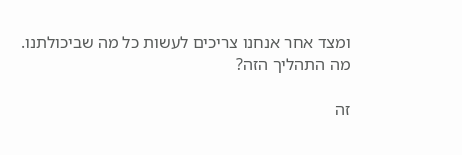ומצד אחר אנחנו צריכים לעשות כל מה שביכולתנו. מה התהליך הזה?

זה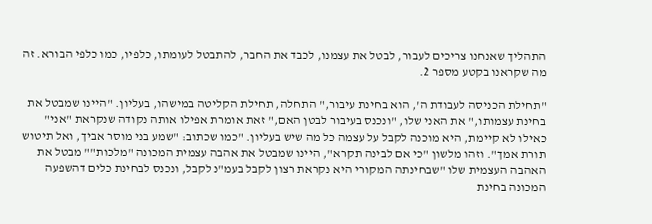התהליך שאנחנו צריכים לעבור, לבטל את עצמנו, לכבד את החבר, להתבטל לעומתו, כלפיו, כמו כלפי הבורא. זה מה שקראנו בקטע מספר 2.

"תחילת הכניסה לעבודת ה', הוא בחינת עיבור," התחלה, תחילת הקליטה במישהו, בעליון. "היינו שמבטל את בחינת עצמותו," את האני שלו, "ונכנס בעיבור לבטן האם," זאת אומרת אפילו אותה נקודה שנקראת "אני" כאילו לא קיימת, היא מוכנה לקבל על עצמה כל מה שיש בעליון. "כמו שכתוב: "שמע בני מוסר אביך, ואל תיטוש תורת אמך". וזהו מלשון "כי אם לבינה תקרא", היינו שמבטל את אהבה עצמית המכונה "מלכות"" מבטל את האהבה העצמית שלו "שבחינתה המקורי היא נקראת רצון לקבל בעמ"נ לקבל, ונכנס לבחינת כלים דהשפעה המכונה בחינת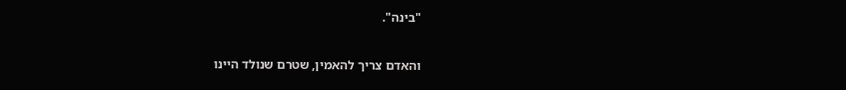"בינה".

והאדם צריך להאמין, שטרם שנולד היינו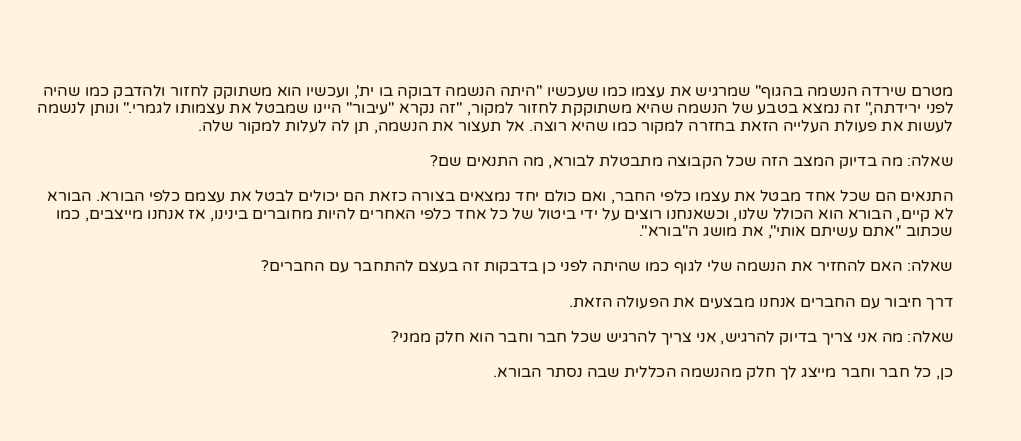מטרם שירדה הנשמה בהגוף" שמרגיש את עצמו כמו שעכשיו "היתה הנשמה דבוקה בו ית', ועכשיו הוא משתוקק לחזור ולהדבק כמו שהיה לפני ירידתה," זה נמצא בטבע של הנשמה שהיא משתוקקת לחזור למקור, "זה נקרא "עיבור" היינו שמבטל את עצמותו לגמרי." ונותן לנשמה לעשות את פעולת העלייה הזאת בחזרה למקור כמו שהיא רוצה. אל תעצור את הנשמה, תן לה לעלות למקור שלה.

שאלה: מה בדיוק המצב הזה שכל הקבוצה מתבטלת לבורא, מה התנאים שם?

התנאים הם שכל אחד מבטל את עצמו כלפי החבר, ואם כולם יחד נמצאים בצורה כזאת הם יכולים לבטל את עצמם כלפי הבורא. הבורא לא קיים, הבורא הוא הכולל שלנו, וכשאנחנו רוצים על ידי ביטול של כל אחד כלפי האחרים להיות מחוברים בינינו, אז אנחנו מייצבים, כמו שכתוב "אתם עשיתם אותי", את מושג ה"בורא".

שאלה: האם להחזיר את הנשמה שלי לגוף כמו שהיתה לפני כן בדבקות זה בעצם להתחבר עם החברים?

דרך חיבור עם החברים אנחנו מבצעים את הפעולה הזאת.

שאלה: מה אני צריך בדיוק להרגיש, אני צריך להרגיש שכל חבר וחבר הוא חלק ממני?

כן, כל חבר וחבר מייצג לך חלק מהנשמה הכללית שבה נסתר הבורא.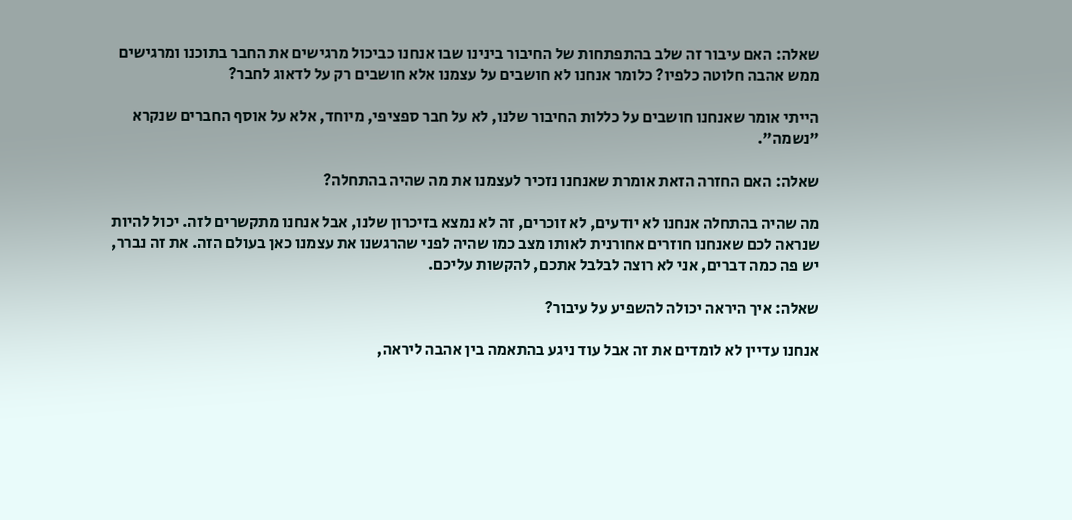שאלה: האם עיבור זה שלב בהתפתחות של החיבור בינינו שבו אנחנו כביכול מרגישים את החבר בתוכנו ומרגישים ממש אהבה חלוטה כלפיו? כלומר אנחנו לא חושבים על עצמנו אלא חושבים רק על לדאוג לחבר?

הייתי אומר שאנחנו חושבים על כללות החיבור שלנו, לא על חבר ספציפי, מיוחד, אלא על אוסף החברים שנקרא "נשמה".

שאלה: האם החזרה הזאת אומרת שאנחנו נזכיר לעצמנו את מה שהיה בהתחלה?

מה שהיה בהתחלה אנחנו לא יודעים, לא זוכרים, זה לא נמצא בזיכרון שלנו, אבל אנחנו מתקשרים לזה. יכול להיות שנראה לכם שאנחנו חוזרים אחורנית לאותו מצב כמו שהיה לפני שהרגשנו את עצמנו כאן בעולם הזה. את זה נברר, יש פה כמה דברים, אני לא רוצה לבלבל אתכם, להקשות עליכם.

שאלה: איך היראה יכולה להשפיע על עיבור?

אנחנו עדיין לא לומדים את זה אבל עוד ניגע בהתאמה בין אהבה ליראה,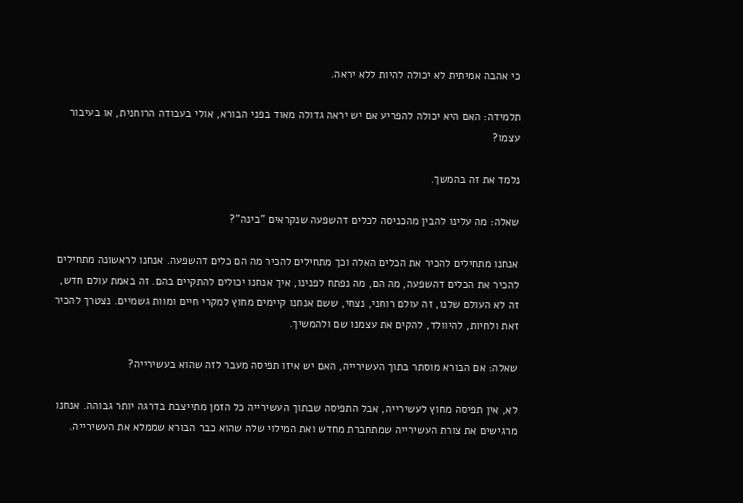כי אהבה אמיתית לא יכולה להיות ללא יראה.

תלמידה: האם היא יכולה להפריע אם יש יראה גדולה מאוד בפני הבורא, אולי בעבודה הרוחנית, או בעיבור עצמו?

נלמד את זה בהמשך.

שאלה: מה עלינו להבין מהכניסה לכלים דהשפעה שנקראים "בינה"?

אנחנו מתחילים להכיר את הכלים האלה וכך מתחילים להכיר מה הם כלים דהשפעה. אנחנו לראשונה מתחילים להכיר את הכלים דהשפעה, מה הם, מה נפתח לפנינו, איך אנחנו יכולים להתקיים בהם. זה באמת עולם חדש, זה לא העולם שלנו, זה עולם רוחני, נצחי, ששם אנחנו קיימים מחוץ למקרי חיים ומוות גשמיים. נצטרך להכיר זאת ולחיות, להיוולד, להקים את עצמנו שם ולהמשיך.

שאלה: אם הבורא מוסתר בתוך העשירייה, האם יש איזו תפיסה מעבר לזה שהוא בעשירייה?

לא, אין תפיסה מחוץ לעשירייה, אבל התפיסה שבתוך העשירייה כל הזמן מתייצבת בדרגה יותר גבוהה. אנחנו מרגישים את צורת העשירייה שמתחברת מחדש ואת המילוי שלה שהוא כבר הבורא שממלא את העשירייה.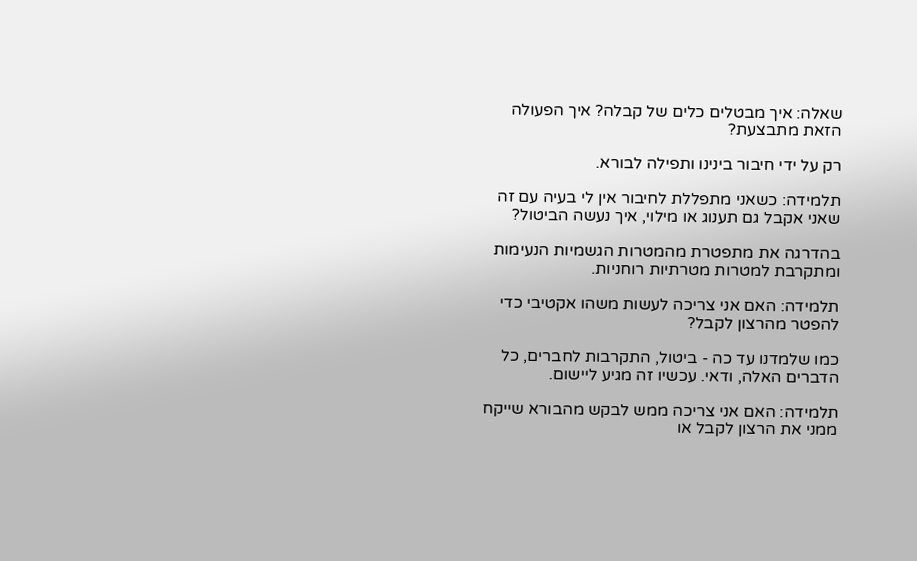שאלה: איך מבטלים כלים של קבלה? איך הפעולה הזאת מתבצעת?

רק על ידי חיבור בינינו ותפילה לבורא.

תלמידה: כשאני מתפללת לחיבור אין לי בעיה עם זה שאני אקבל גם תענוג או מילוי, איך נעשה הביטול?

בהדרגה את מתפטרת מהמטרות הגשמיות הנעימות ומתקרבת למטרות מטרתיות רוחניות.

תלמידה: האם אני צריכה לעשות משהו אקטיבי כדי להפטר מהרצון לקבל?

כמו שלמדנו עד כה - ביטול, התקרבות לחברים, כל הדברים האלה, ודאי. עכשיו זה מגיע ליישום.

תלמידה: האם אני צריכה ממש לבקש מהבורא שייקח ממני את הרצון לקבל או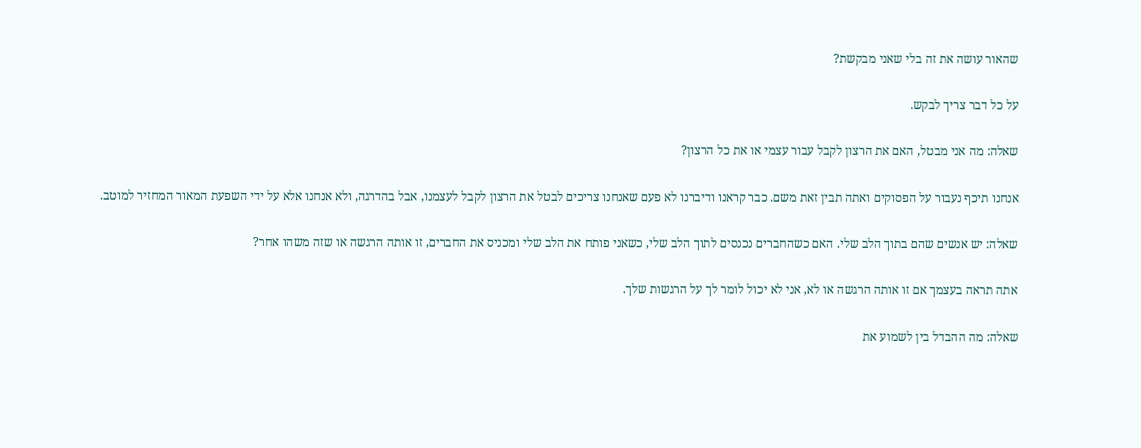שהאור עושה את זה בלי שאני מבקשת?

על כל דבר צריך לבקש.

שאלה: מה אני מבטל, האם את הרצון לקבל עבור עצמי או את כל הרצון?

אנחנו תיכף נעבור על הפסוקים ואתה תבין זאת משם. כבר קראנו ודיברנו לא פעם שאנחנו צריכים לבטל את הרצון לקבל לעצמנו, אבל בהדרגה, ולא אנחנו אלא על ידי השפעת המאור המחזיר למוטב.

שאלה: יש אנשים שהם בתוך הלב שלי. האם כשהחברים נכנסים לתוך הלב שלי, כשאני פותח את הלב שלי ומכניס את החברים, זו אותה הרגשה או שזה משהו אחר?

אתה תראה בעצמך אם זו אותה הרגשה או לא, אני לא יכול לומר לך על הרגשות שלך.

שאלה: מה ההבדל בין לשמוע את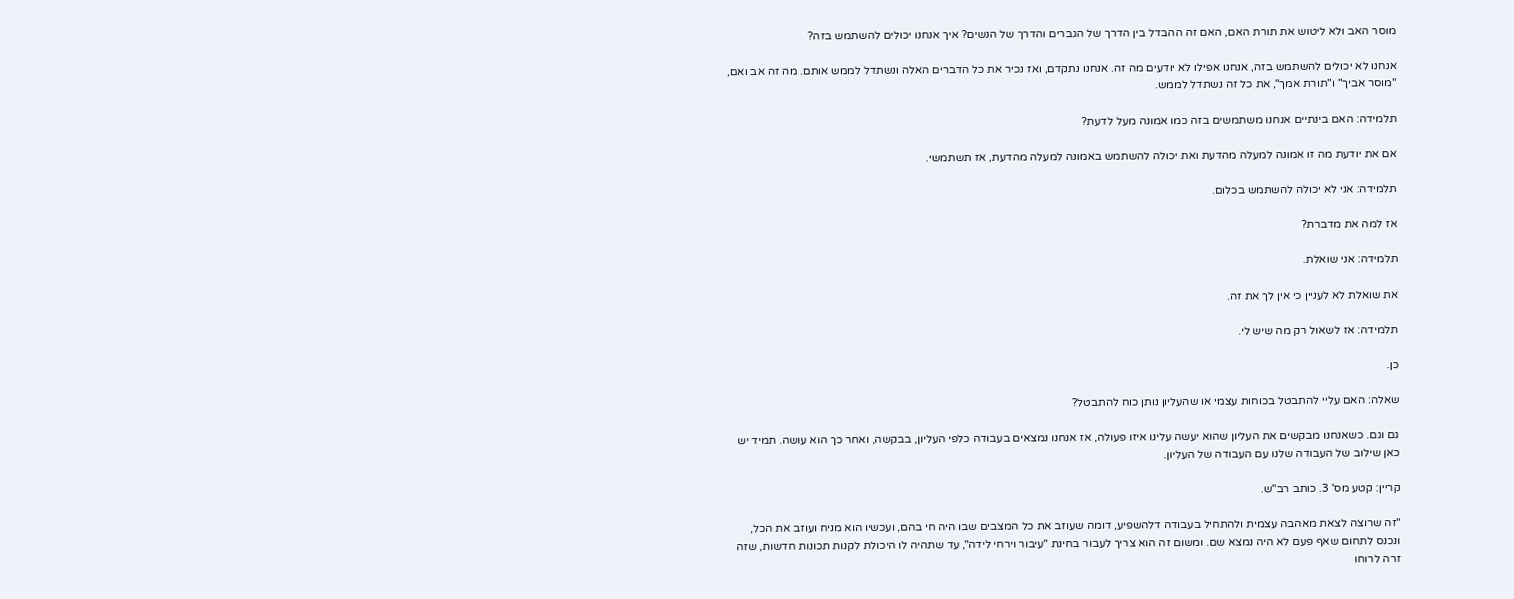מוסר האב ולא ליטוש את תורת האם, האם זה ההבדל בין הדרך של הגברים והדרך של הנשים? איך אנחנו יכולים להשתמש בזה?

אנחנו לא יכולים להשתמש בזה, אנחנו אפילו לא יודעים מה זה. אנחנו נתקדם, ואז נכיר את כל הדברים האלה ונשתדל לממש אותם. מה זה אב ואם, "מוסר אביך" ו"תורת אמך", את כל זה נשתדל לממש.

תלמידה: האם בינתיים אנחנו משתמשים בזה כמו אמונה מעל לדעת?

אם את יודעת מה זו אמונה למעלה מהדעת ואת יכולה להשתמש באמונה למעלה מהדעת, אז תשתמשי.

תלמידה: אני לא יכולה להשתמש בכלום.

אז למה את מדברת?

תלמידה: אני שואלת.

את שואלת לא לעניין כי אין לך את זה.

תלמידה: אז לשאול רק מה שיש לי.

כן.

שאלה: האם עליי להתבטל בכוחות עצמי או שהעליון נותן כוח להתבטל?

גם וגם. כשאנחנו מבקשים את העליון שהוא יעשה עלינו איזו פעולה, אז אנחנו נמצאים בעבודה כלפי העליון, בבקשה, ואחר כך הוא עושה. תמיד יש כאן שילוב של העבודה שלנו עם העבודה של העליון.

קריין: קטע מס' 3. כותב רב"ש.

"זה שרוצה לצאת מאהבה עצמית ולהתחיל בעבודה דלהשפיע, דומה שעוזב את כל המצבים שבו היה חי בהם, ועכשיו הוא מניח ועוזב את הכל, ונכנס לתחום שאף פעם לא היה נמצא שם. ומשום זה הוא צריך לעבור בחינת "עיבור וירחי לידה", עד שתהיה לו היכולת לקנות תכונות חדשות, שזה זרה לרוחו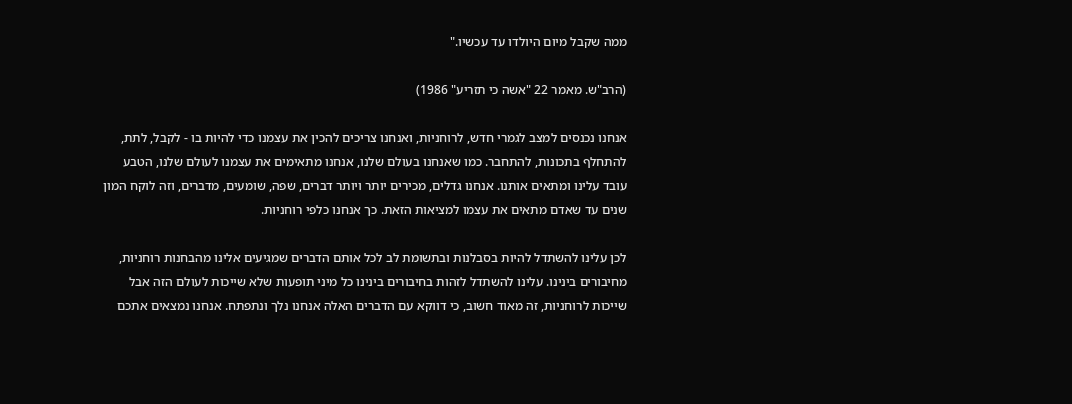ממה שקבל מיום היולדו עד עכשיו."

(הרב"ש. מאמר 22 "אשה כי תזריע" 1986)

אנחנו נכנסים למצב לגמרי חדש, לרוחניות, ואנחנו צריכים להכין את עצמנו כדי להיות בו - לקבל, לתת, להתחלף בתכונות, להתחבר. כמו שאנחנו בעולם שלנו, אנחנו מתאימים את עצמנו לעולם שלנו, הטבע עובד עלינו ומתאים אותנו. אנחנו גדלים, מכירים יותר ויותר דברים, שפה, שומעים, מדברים, וזה לוקח המון שנים עד שאדם מתאים את עצמו למציאות הזאת. כך אנחנו כלפי רוחניות.

לכן עלינו להשתדל להיות בסבלנות ובתשומת לב לכל אותם הדברים שמגיעים אלינו מהבחנות רוחניות, מחיבורים בינינו. עלינו להשתדל לזהות בחיבורים בינינו כל מיני תופעות שלא שייכות לעולם הזה אבל שייכות לרוחניות, זה מאוד חשוב, כי דווקא עם הדברים האלה אנחנו נלך ונתפתח. אנחנו נמצאים אתכם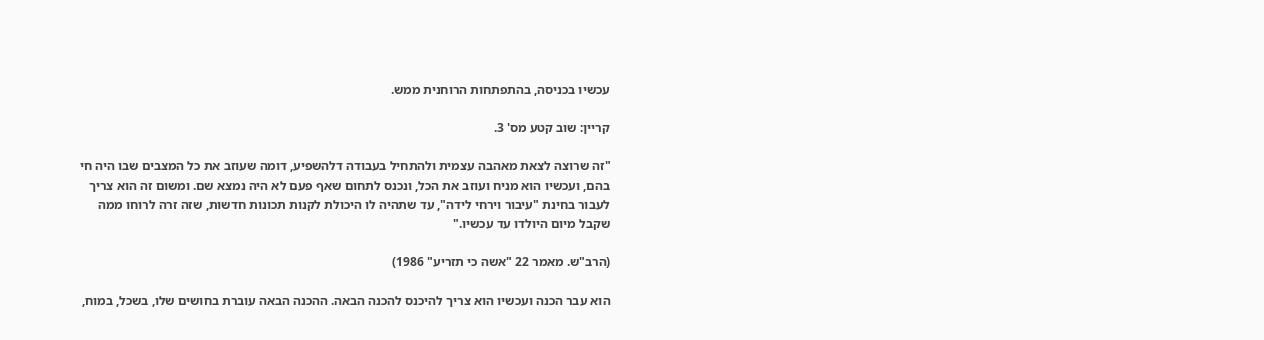עכשיו בכניסה, בהתפתחות הרוחנית ממש.

קריין: שוב קטע מס' 3.

"זה שרוצה לצאת מאהבה עצמית ולהתחיל בעבודה דלהשפיע, דומה שעוזב את כל המצבים שבו היה חי בהם, ועכשיו הוא מניח ועוזב את הכל, ונכנס לתחום שאף פעם לא היה נמצא שם. ומשום זה הוא צריך לעבור בחינת "עיבור וירחי לידה", עד שתהיה לו היכולת לקנות תכונות חדשות, שזה זרה לרוחו ממה שקבל מיום היולדו עד עכשיו."

(הרב"ש. מאמר 22 "אשה כי תזריע" 1986)

הוא עבר הכנה ועכשיו הוא צריך להיכנס להכנה הבאה. ההכנה הבאה עוברת בחושים שלו, בשכל, במוח,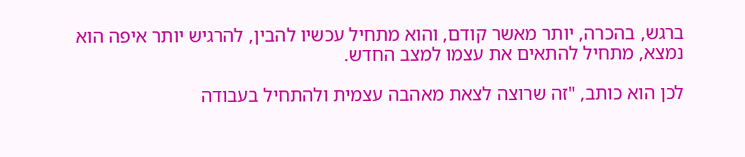ברגש, בהכרה, יותר מאשר קודם, והוא מתחיל עכשיו להבין, להרגיש יותר איפה הוא נמצא, מתחיל להתאים את עצמו למצב החדש.

לכן הוא כותב, "זה שרוצה לצאת מאהבה עצמית ולהתחיל בעבודה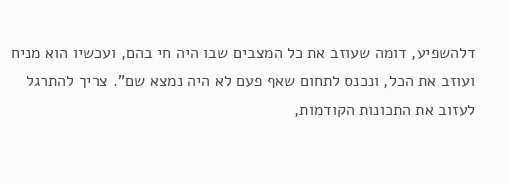דלהשפיע, דומה שעוזב את כל המצבים שבו היה חי בהם, ועכשיו הוא מניח ועוזב את הכל, ונכנס לתחום שאף פעם לא היה נמצא שם". צריך להתרגל לעזוב את התכונות הקודמות,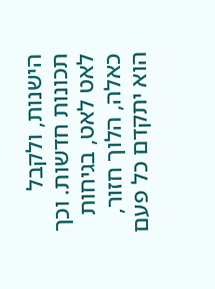הישנות, ולקבל תכונות חדשות. וכך לאט לאט, בגיחות כאלה, הלוך חזור, הוא יתקדם כל פעם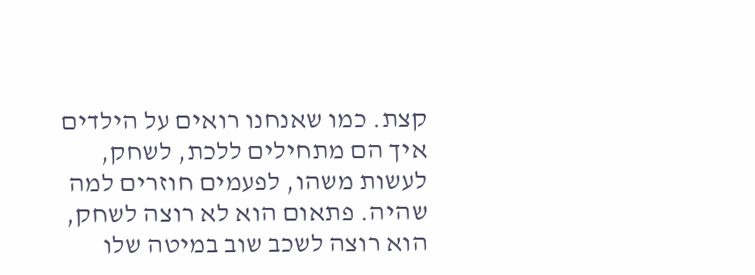קצת. כמו שאנחנו רואים על הילדים איך הם מתחילים ללכת, לשחק, לעשות משהו, לפעמים חוזרים למה שהיה. פתאום הוא לא רוצה לשחק, הוא רוצה לשכב שוב במיטה שלו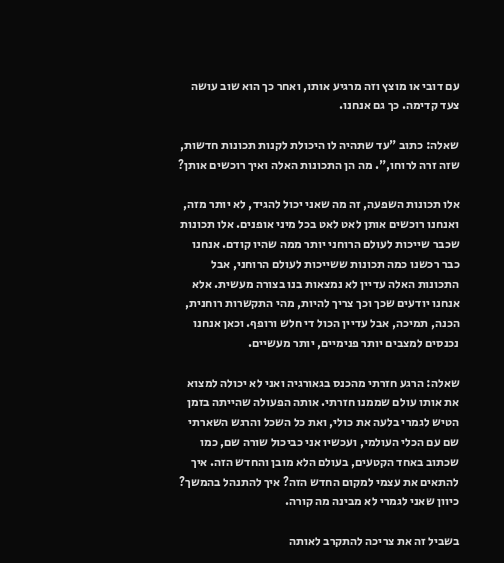עם דובי או מוצץ וזה מרגיע אותו, ואחר כך הוא שוב עושה צעד קדימה. כך גם אנחנו.

שאלה: כתוב "עד שתהיה לו היכולת לקנות תכונות חדשות, שזה זרה לרוחו,". מה הן התכונות האלה ואיך רוכשים אותן?

אלו תכונות השפעה, זה מה שאני יכול להגיד, לא יותר מזה, ואנחנו רוכשים אותן לאט לאט בכל מיני אופנים. אלו תכונות שכבר שייכות לעולם הרוחני יותר ממה שהיו קודם. אנחנו כבר רכשנו כמה תכונות ששייכות לעולם הרוחני, אבל התכונות האלה עדיין לא נמצאות בנו בצורה מעשית. אלא אנחנו יודעים שכך וכך צריך להיות, מהי התקשרות רוחנית, הכנה, תמיכה, אבל עדיין הכול די חלש ורופף. וכאן אנחנו נכנסים למצבים יותר פנימיים, יותר מעשיים.

שאלה: הרגע חזרתי מהכנס בגאורגיה ואני לא יכולה למצוא את אותו עולם שממנו חזרתי. אותה הפעולה שהייתה בזמן הטיש לגמרי בלעה את כולי, ואת כל השכל והרגש השארתי שם עם הכלי העולמי, ועכשיו אני כביכול שורה שם, כמו שכתוב באחד הקטעים, בעולם הלא מובן והחדש הזה. איך להתאים את עצמי למקום החדש הזה? איך להתנהל בהמשך? כיוון שאני לגמרי לא מבינה מה קורה.

בשביל זה את צריכה להתקרב לאותה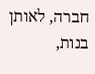חברה, לאותן בנות,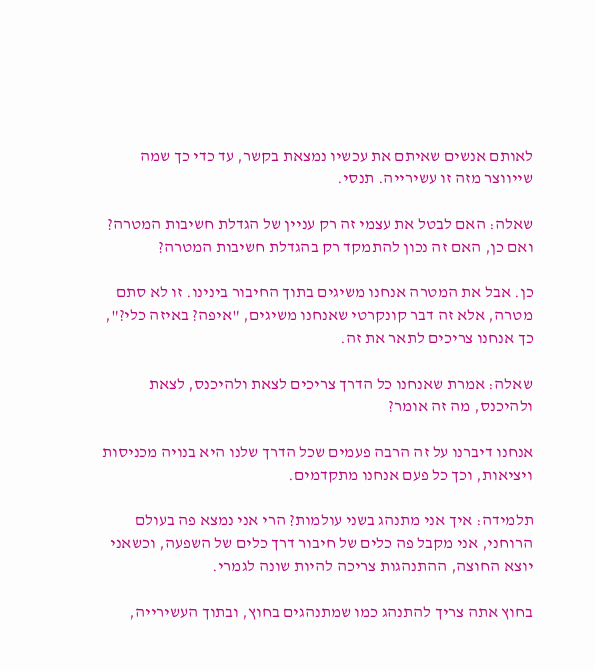לאותם אנשים שאיתם את עכשיו נמצאת בקשר, עד כדי כך שמה שייווצר מזה זו עשירייה. תנסי.

שאלה: האם לבטל את עצמי זה רק עניין של הגדלת חשיבות המטרה? ואם כן, האם זה נכון להתמקד רק בהגדלת חשיבות המטרה?

כן. אבל את המטרה אנחנו משיגים בתוך החיבור בינינו. זו לא סתם מטרה, אלא זה דבר קונקרטי שאנחנו משיגים, "איפה? באיזה כלי?", כך אנחנו צריכים לתאר את זה.

שאלה: אמרת שאנחנו כל הדרך צריכים לצאת ולהיכנס, לצאת ולהיכנס, מה זה אומר?

אנחנו דיברנו על זה הרבה פעמים שכל הדרך שלנו היא בנויה מכניסות ויציאות, וכך כל פעם אנחנו מתקדמים.

תלמידה: איך אני מתנהג בשני עולמות? הרי אני נמצא פה בעולם הרוחני, אני מקבל פה כלים של חיבור דרך כלים של השפעה, וכשאני יוצא החוצה, ההתנהגות צריכה להיות שונה לגמרי.

בחוץ אתה צריך להתנהג כמו שמתנהגים בחוץ, ובתוך העשירייה,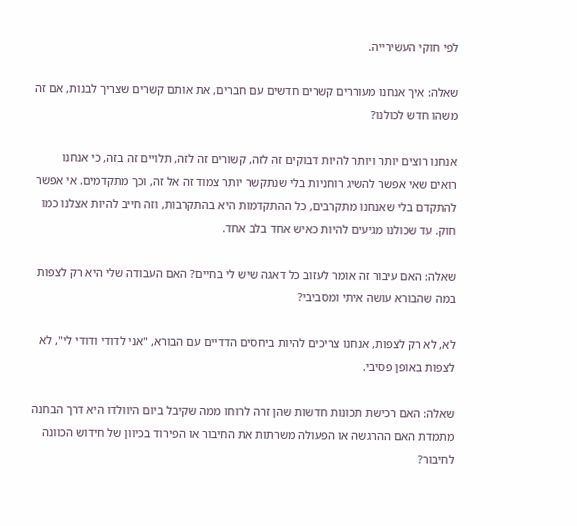לפי חוקי העשירייה.

שאלה: איך אנחנו מעוררים קשרים חדשים עם חברים, את אותם קשרים שצריך לבנות, אם זה משהו חדש לכולנו?

אנחנו רוצים יותר ויותר להיות דבוקים זה לזה, קשורים זה לזה, תלויים זה בזה, כי אנחנו רואים שאי אפשר להשיג רוחניות בלי שנתקשר יותר צמוד זה אל זה, וכך מתקדמים. אי אפשר להתקדם בלי שאנחנו מתקרבים, כל ההתקדמות היא בהתקרבות, וזה חייב להיות אצלנו כמו חוק. עד שכולנו מגיעים להיות כאיש אחד בלב אחד.

שאלה: האם עיבור זה אומר לעזוב כל דאגה שיש לי בחיים? האם העבודה שלי היא רק לצפות במה שהבורא עושה איתי ומסביבי?

לא, לא רק לצפות, אנחנו צריכים להיות ביחסים הדדיים עם הבורא, "אני לדודי ודודי לי", לא לצפות באופן פסיבי.

שאלה: האם רכישת תכונות חדשות שהן זרה לרוחו ממה שקיבל ביום היוולדו היא דרך הבחנה מתמדת האם ההרגשה או הפעולה משרתות את החיבור או הפירוד בכיוון של חידוש הכוונה לחיבור?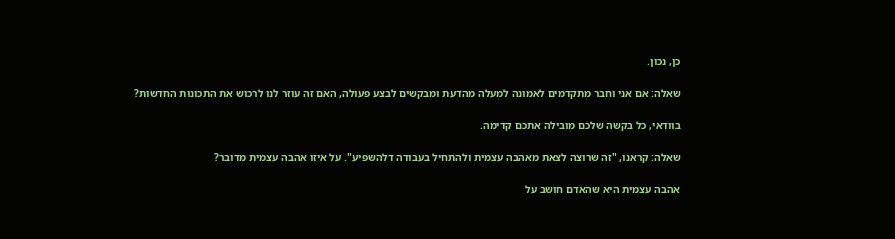כן, נכון.

שאלה: אם אני וחבר מתקדמים לאמונה למעלה מהדעת ומבקשים לבצע פעולה, האם זה עוזר לנו לרכוש את התכונות החדשות?

בוודאי, כל בקשה שלכם מובילה אתכם קדימה.

שאלה: קראנו, "זה שרוצה לצאת מאהבה עצמית ולהתחיל בעבודה דלהשפיע". על איזו אהבה עצמית מדובר?

אהבה עצמית היא שהאדם חושב על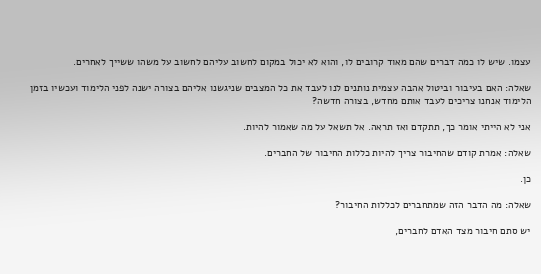עצמו. שיש לו כמה דברים שהם מאוד קרובים לו, והוא לא יכול במקום לחשוב עליהם לחשוב על משהו ששייך לאחרים.

שאלה: האם בעיבור וביטול אהבה עצמית נותנים לנו לעבד את כל המצבים שניגשנו אליהם בצורה ישנה לפני הלימוד ועכשיו בזמן הלימוד אנחנו צריכים לעבד אותם מחדש, בצורה חדשה?

אני לא הייתי אומר כך, תתקדם ואז תראה. אל תשאל על מה שאמור להיות.

שאלה: אמרת קודם שהחיבור צריך להיות כללות החיבור של החברים.

כן.

שאלה: מה הדבר הזה שמתחברים לכללות החיבור?

יש סתם חיבור מצד האדם לחברים,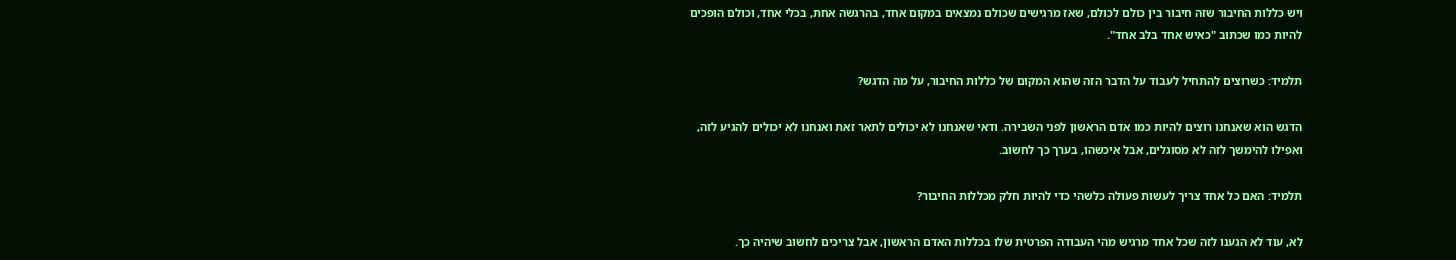ויש כללות החיבור שזה חיבור בין כולם לכולם, שאז מרגישים שכולם נמצאים במקום אחד, בהרגשה אחת, בכלי אחד, וכולם הופכים להיות כמו שכתוב "כאיש אחד בלב אחד".

תלמיד: כשרוצים להתחיל לעבוד על הדבר הזה שהוא המקום של כללות החיבור, על מה הדגש?

הדגש הוא שאנחנו רוצים להיות כמו אדם הראשון לפני השבירה. ודאי שאנחנו לא יכולים לתאר זאת ואנחנו לא יכולים להגיע לזה, ואפילו להימשך לזה לא מסוגלים, אבל איכשהו, בערך כך לחשוב.

תלמיד: האם כל אחד צריך לעשות פעולה כלשהי כדי להיות חלק מכללות החיבור?

לא, עוד לא הגענו לזה שכל אחד מרגיש מהי העבודה הפרטית שלו בכללות האדם הראשון, אבל צריכים לחשוב שיהיה כך.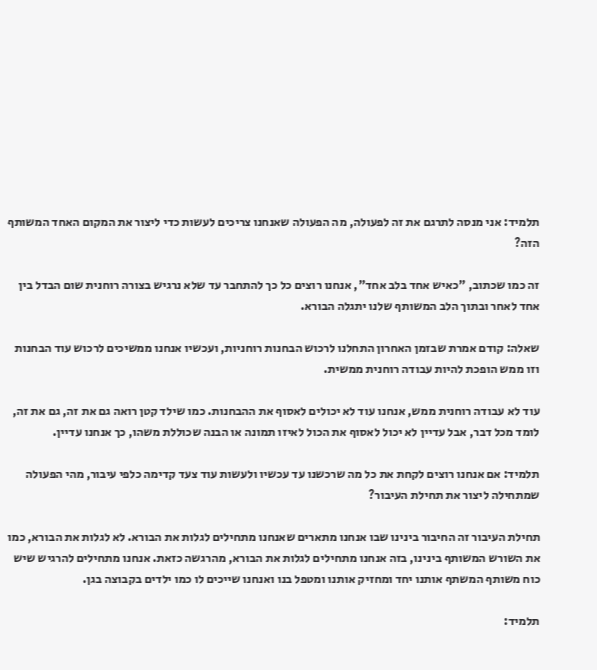תלמיד: אני מנסה לתרגם את זה לפעולה, מה הפעולה שאנחנו צריכים לעשות כדי ליצור את המקום האחד המשותף הזה?

זה כמו שכתוב, "כאיש אחד בלב אחד", אנחנו רוצים כל כך להתחבר עד שלא נרגיש בצורה רוחנית שום הבדל בין אחד לאחר ובתוך הלב המשותף שלנו יתגלה הבורא.

שאלה: קודם אמרת שבזמן האחרון התחלנו לרכוש הבחנות רוחניות, ועכשיו אנחנו ממשיכים לרכוש עוד הבחנות וזו ממש הופכת להיות עבודה רוחנית ממשית.

עוד לא עבודה רוחנית ממש, אנחנו עוד לא יכולים לאסוף את ההבחנות. כמו שילד קטן רואה גם את זה, גם את זה, לומד מכל דבר, אבל עדיין לא יכול לאסוף את הכול לאיזו תמונה או הבנה שכוללת משהו, כך אנחנו עדיין.

תלמיד: אם אנחנו רוצים לקחת את כל מה שרכשנו עד עכשיו ולעשות עוד צעד קדימה כלפי עיבור, מהי הפעולה שמתחילה ליצור את תחילת העיבור?

תחילת העיבור זה החיבור בינינו שבו אנחנו מתארים שאנחנו מתחילים לגלות את הבורא. לא לגלות את הבורא, כמו את השורש המשותף בינינו, בזה אנחנו מתחילים לגלות את הבורא, מהרגשה כזאת. אנחנו מתחילים להרגיש שיש כוח משותף המשתף אותנו יחד ומחזיק אותנו ומטפל בנו ואנחנו שייכים לו כמו ילדים בקבוצה בגן.

תלמיד: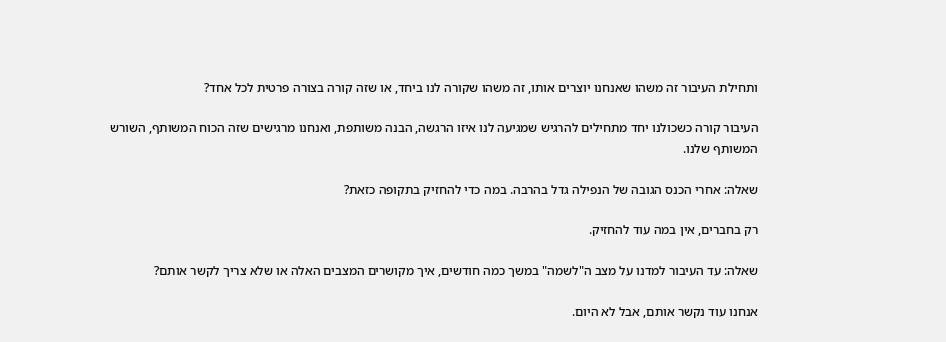ותחילת העיבור זה משהו שאנחנו יוצרים אותו, זה משהו שקורה לנו ביחד, או שזה קורה בצורה פרטית לכל אחד?

העיבור קורה כשכולנו יחד מתחילים להרגיש שמגיעה לנו איזו הרגשה, הבנה משותפת, ואנחנו מרגישים שזה הכוח המשותף, השורש המשותף שלנו.

שאלה: אחרי הכנס הגובה של הנפילה גדל בהרבה. במה כדי להחזיק בתקופה כזאת?

רק בחברים, אין במה עוד להחזיק.

שאלה: עד העיבור למדנו על מצב ה"לשמה" במשך כמה חודשים, איך מקושרים המצבים האלה או שלא צריך לקשר אותם?

אנחנו עוד נקשר אותם, אבל לא היום.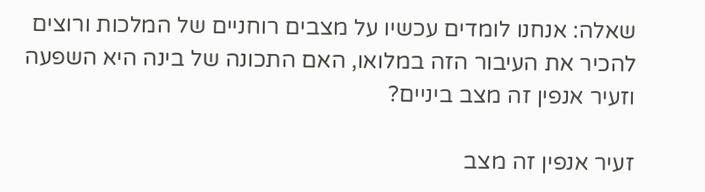שאלה: אנחנו לומדים עכשיו על מצבים רוחניים של המלכות ורוצים להכיר את העיבור הזה במלואו, האם התכונה של בינה היא השפעה וזעיר אנפין זה מצב ביניים?

זעיר אנפין זה מצב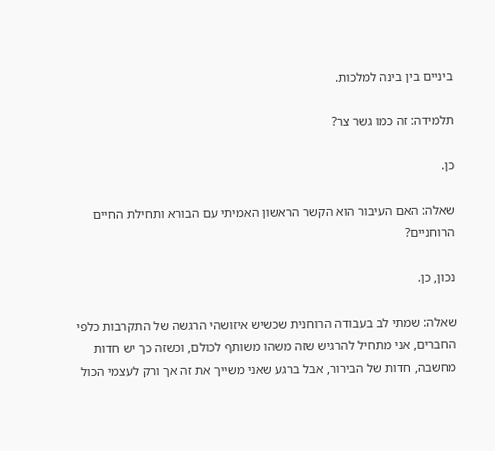ביניים בין בינה למלכות.

תלמידה: זה כמו גשר צר?

כן.

שאלה: האם העיבור הוא הקשר הראשון האמיתי עם הבורא ותחילת החיים הרוחניים?

נכון, כן.

שאלה: שמתי לב בעבודה הרוחנית שכשיש איזושהי הרגשה של התקרבות כלפי החברים, אני מתחיל להרגיש שזה משהו משותף לכולם, וכשזה כך יש חדות מחשבה, חדות של הבירור, אבל ברגע שאני משייך את זה אך ורק לעצמי הכול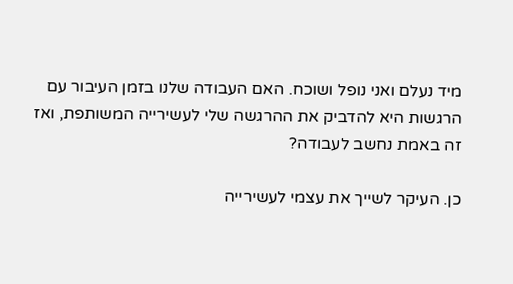מיד נעלם ואני נופל ושוכח. האם העבודה שלנו בזמן העיבור עם הרגשות היא להדביק את ההרגשה שלי לעשירייה המשותפת, ואז זה באמת נחשב לעבודה?

כן. העיקר לשייך את עצמי לעשירייה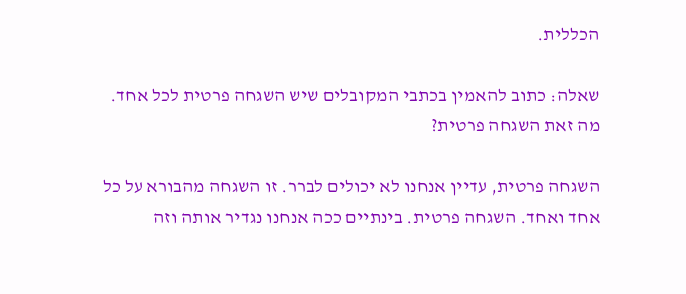הכללית.

שאלה: כתוב להאמין בכתבי המקובלים שיש השגחה פרטית לכל אחד. מה זאת השגחה פרטית?

השגחה פרטית, עדיין אנחנו לא יכולים לברר. זו השגחה מהבורא על כל אחד ואחד. השגחה פרטית. בינתיים ככה אנחנו נגדיר אותה וזה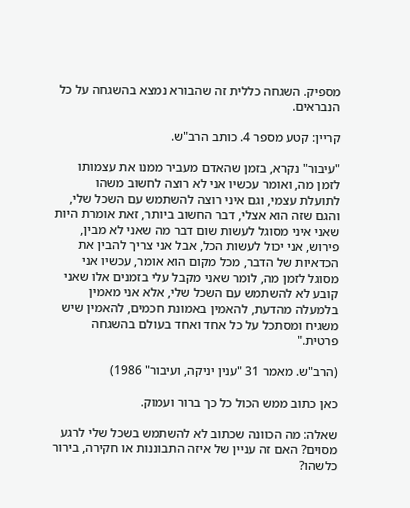מספיק. השגחה כללית זה שהבורא נמצא בהשגחה על כל הנבראים.

קריין: קטע מספר 4. כותב הרב"ש.

"עיבור" נקרא, בזמן שהאדם מעביר ממנו את עצמותו לזמן מה, ואומר עכשיו אני לא רוצה לחשוב משהו לתועלת עצמי, וגם איני רוצה להשתמש עם השכל שלי, והגם שזה הוא אצלי, דבר החשוב ביותר, זאת אומרת היות שאני איני מסוגל לעשות שום דבר מה שאני לא מבין, פירוש, אני יכול לעשות הכל, אבל אני צריך להבין את הכדאיות של הדבר, מכל מקום הוא אומר, עכשיו אני מסוגל לזמן מה, לומר שאני מקבל עלי בזמנים אלו שאני קובע לא להשתמש עם השכל שלי, אלא אני מאמין בלמעלה מהדעת, להאמין באמונת חכמים, להאמין שיש משגיח ומסתכל על כל אחד ואחד בעולם בהשגחה פרטית."

(הרב"ש. מאמר 31 "ענין יניקה, ועיבור" 1986)

כאן כתוב ממש הכול כל כך ברור ועמוק.

שאלה: מה הכוונה שכתוב לא להשתמש בשכל שלי לרגע מסוים? האם זה עניין של איזה התבוננות או חקירה, בירור כלשהו?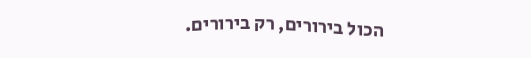הכול בירורים, רק בירורים.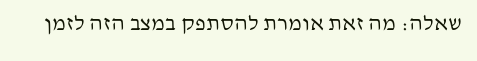שאלה: מה זאת אומרת להסתפק במצב הזה לזמן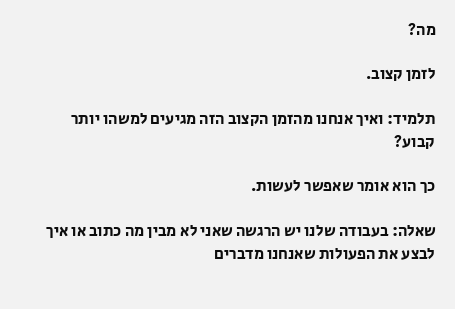מה?

לזמן קצוב.

תלמיד: ואיך אנחנו מהזמן הקצוב הזה מגיעים למשהו יותר קבוע?

כך הוא אומר שאפשר לעשות.

שאלה: בעבודה שלנו יש הרגשה שאני לא מבין מה כתוב או איך לבצע את הפעולות שאנחנו מדברים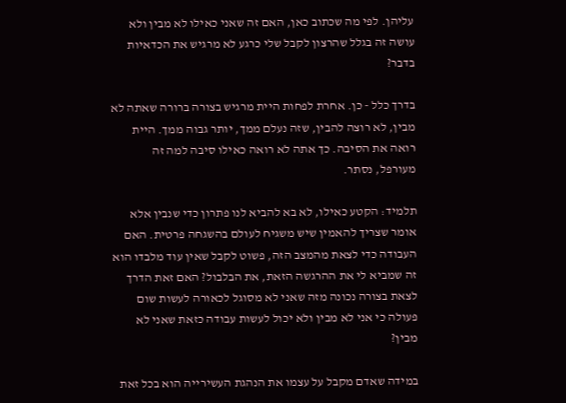עליהן. לפי מה שכתוב כאן, האם זה שאני כאילו לא מבין ולא עושה זה בגלל שהרצון לקבל שלי כרגע לא מרגיש את הכדאיות בדבר?

בדרך כלל - כן. אחרת לפחות היית מרגיש בצורה ברורה שאתה לא מבין, לא רוצה להבין, שזה נעלם ממך, יותר גבוה ממך. היית רואה את הסיבה. כך אתה לא רואה כאילו סיבה למה זה מעורפל, נסתר.

תלמיד: הקטע כאילו, לא בא להביא לנו פתרון כדי שנבין אלא אומר שצריך להאמין שיש משגיח לעולם בהשגחה פרטית. האם העבודה כדי לצאת מהמצב הזה, פשוט לקבל שאין עוד מלבדו הוא זה שמביא לי את ההרגשה הזאת, את הבלבול? האם זאת הדרך לצאת בצורה נכונה מזה שאני לא מסוגל לכאורה לעשות שום פעולה כי אני לא מבין ולא יכול לעשות עבודה כזאת שאני לא מבין?

במידה שאדם מקבל על עצמו את הנהגת העשירייה הוא בכל זאת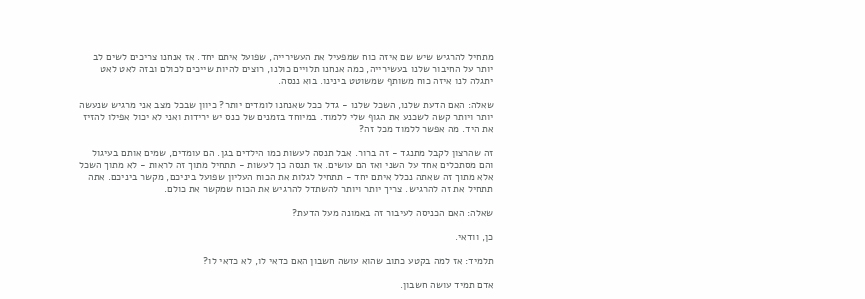מתחיל להרגיש שיש שם איזה כוח שמפעיל את העשירייה, שפועל איתם יחד. אז אנחנו צריכים לשים לב יותר על החיבור שלנו בעשירייה, כמה אנחנו תלויים כולנו, רוצים להיות שייכים לכולם ובזה לאט לאט יתגלה לנו איזה כוח משותף שמשוטט בינינו. בוא ננסה.

שאלה: האם הדעת שלנו, השכל שלנו - גדל ככל שאנחנו לומדים יותר? כיוון שבכל מצב אני מרגיש שנעשה יותר ויותר קשה לשכנע את הגוף שלי ללמוד. במיוחד בזמנים של כנס יש ירידות ואני לא יכול אפילו להזיז את היד. מה אפשר ללמוד מכל זה?

זה שהרצון לקבל מתנגד - זה ברור. אבל תנסה לעשות כמו הילדים בגן. הם עומדים, שמים אותם בעיגול והם מסתכלים אחד על השני ואז הם עושים. אז תנסה כך לעשות - תתחיל מתוך זה לראות - לא מתוך השכל אלא מתוך זה שאתה נכלל איתם יחד - תתחיל לגלות את הכוח העליון שפועל ביניכם, מקשר ביניכם. אתה תתחיל את זה להרגיש. צריך יותר ויותר להשתדל להרגיש את הכוח שמקשר את כולם.

שאלה: האם הכניסה לעיבור זה באמונה מעל הדעת?

כן, וודאי.

תלמיד: אז למה בקטע כתוב שהוא עושה חשבון האם כדאי לו, לא כדאי לו?

אדם תמיד עושה חשבון.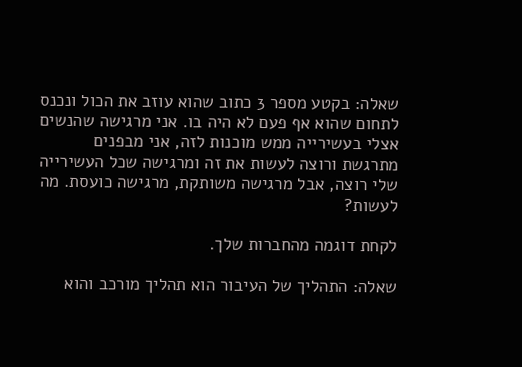שאלה: בקטע מספר 3 כתוב שהוא עוזב את הכול ונכנס לתחום שהוא אף פעם לא היה בו. אני מרגישה שהנשים אצלי בעשירייה ממש מוכנות לזה, אני מבפנים מתרגשת ורוצה לעשות את זה ומרגישה שכל העשירייה שלי רוצה, אבל מרגישה משותקת, מרגישה כועסת. מה לעשות?

לקחת דוגמה מהחברות שלך.

שאלה: התהליך של העיבור הוא תהליך מורכב והוא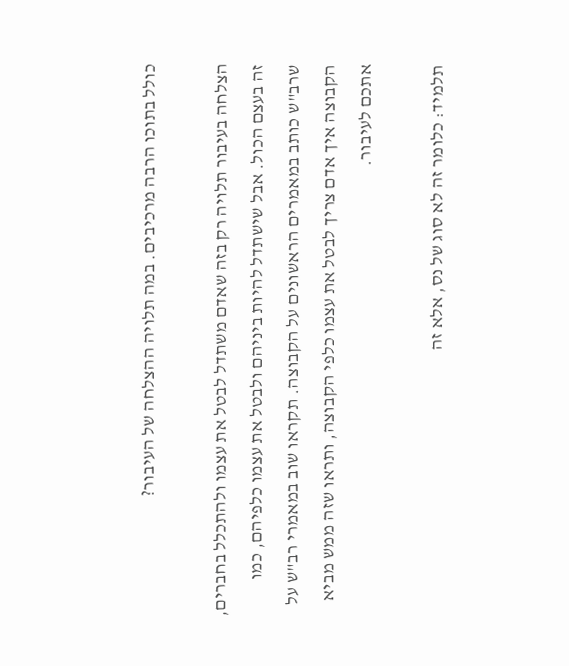כולל בתוכו הרבה מרכיבים. במה תלויה ההצלחה של העיבור?

הצלחה בעיבור תלויה רק בזה שאדם משתדל לבטל את עצמו ולהתכלל בחברים, זה בעצם הכול. אבל שישתדל להיות ביניהם ולבטל את עצמו כלפיהם, כמו שרב"ש כותב במאמרים הראשונים על הקבוצה. תקראו שוב במאמרי רב"ש על הקבוצה איך אדם צריך לבטל את עצמו כלפי הקבוצה, ותראו שזה ממש מביא אתכם לעיבור.

תלמיד: כלומר זה לא סוג של נס, אלא זה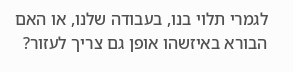לגמרי תלוי בנו, בעבודה שלנו, או האם הבורא באיזשהו אופן גם צריך לעזור?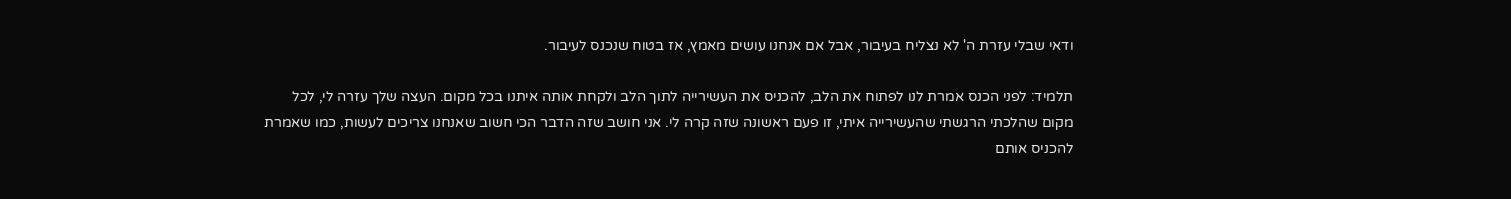ודאי שבלי עזרת ה' לא נצליח בעיבור, אבל אם אנחנו עושים מאמץ, אז בטוח שנכנס לעיבור.

תלמיד: לפני הכנס אמרת לנו לפתוח את הלב, להכניס את העשירייה לתוך הלב ולקחת אותה איתנו בכל מקום. העצה שלך עזרה לי, לכל מקום שהלכתי הרגשתי שהעשירייה איתי, זו פעם ראשונה שזה קרה לי. אני חושב שזה הדבר הכי חשוב שאנחנו צריכים לעשות, כמו שאמרת להכניס אותם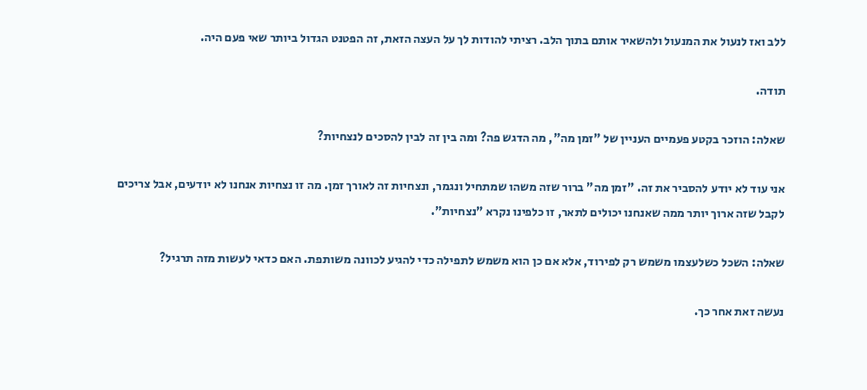ללב ואז לנעול את המנעול ולהשאיר אותם בתוך הלב. רציתי להודות לך על העצה הזאת, זה הפטנט הגדול ביותר שאי פעם היה.

תודה.

שאלה: הוזכר בקטע פעמיים העניין של "זמן מה", מה הדגש פה? ומה בין זה לבין להסכים לנצחיות?

אני עוד לא יודע להסביר את זה. "זמן מה" ברור שזה משהו שמתחיל ונגמר, ונצחיות זה לאורך זמן. מה זו נצחיות אנחנו לא יודעים, אבל צריכים לקבל שזה ארוך יותר ממה שאנחנו יכולים לתאר, זו כלפינו נקרא "נצחיות".

שאלה: השכל כשלעצמו משמש רק לפירוד, אלא אם כן הוא משמש לתפילה כדי להגיע לכוונה משותפת. האם כדאי לעשות מזה תרגיל?

נעשה זאת אחר כך.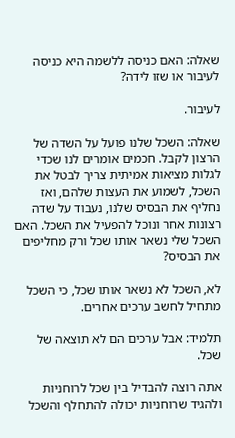שאלה: האם כניסה ללשמה היא כניסה לעיבור או שזו לידה?

לעיבור.

שאלה: השכל שלנו פועל על השדה של הרצון לקבל. חכמים אומרים לנו שכדי לגלות מציאות אמיתית צריך לבטל את השכל, לשמוע את העצות שלהם, ואז נחליף את הבסיס שלנו, נעבוד על שדה רצונות אחר ונוכל להפעיל את השכל. האם השכל שלי נשאר אותו שכל ורק מחליפים את הבסיס?

לא, השכל לא נשאר אותו שכל, כי השכל מתחיל לחשב ערכים אחרים.

תלמיד: אבל ערכים הם לא תוצאה של שכל.

אתה רוצה להבדיל בין שכל לרוחניות ולהגיד שרוחניות יכולה להתחלף והשכל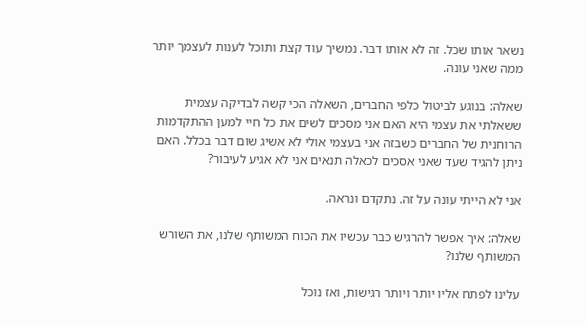נשאר אותו שכל. זה לא אותו דבר. נמשיך עוד קצת ותוכל לענות לעצמך יותר ממה שאני עונה.

שאלה: בנוגע לביטול כלפי החברים, השאלה הכי קשה לבדיקה עצמית ששאלתי את עצמי היא האם אני מסכים לשים את כל חיי למען ההתקדמות הרוחנית של החברים כשבזה אני בעצמי אולי לא אשיג שום דבר בכלל. האם ניתן להגיד שעד שאני אסכים לכאלה תנאים אני לא אגיע לעיבור?

אני לא הייתי עונה על זה. נתקדם ונראה.

שאלה: איך אפשר להרגיש כבר עכשיו את הכוח המשותף שלנו, את השורש המשותף שלנו?

עלינו לפתח אליו יותר ויותר רגישות, ואז נוכל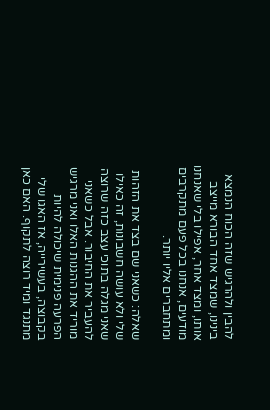להבין ולהרגיש שזה הכוח הנמצא בינינו, שמצד אחד הבורא מייצב אותו, ומצד אחר, אפילו בלי שאנחנו מודעים, אנחנו בכל פעם מתקרבים ומתחברים אליו יותר.

שאלה: כשאני שם בצד את הזהות שלי ולא עושה חשבונות, זה כאילו שאני מגלה בתוכי עצב כזה שרוצה להעביר את החיבור. אבל כשאני מוריד את ההגנות האלו ואני מרגיש הפרעה פנימית שיכולה להיות בקבוצה, בעשירייה, אז האגו שלי מתנגד ומיד רוצה לתקוף. האם כאן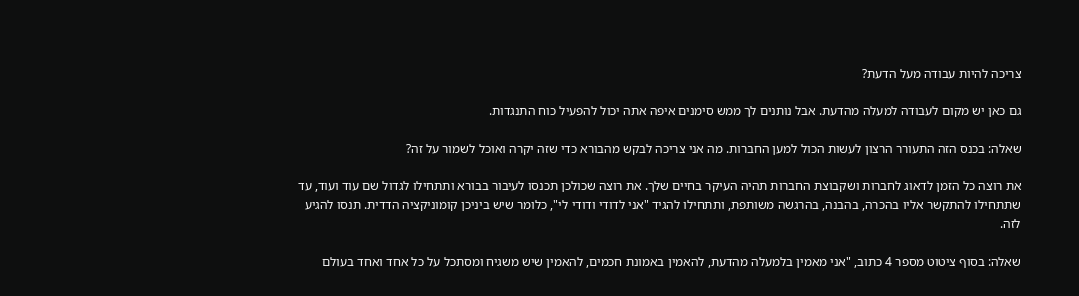צריכה להיות עבודה מעל הדעת?

גם כאן יש מקום לעבודה למעלה מהדעת. אבל נותנים לך ממש סימנים איפה אתה יכול להפעיל כוח התנגדות.

שאלה: בכנס הזה התעורר הרצון לעשות הכול למען החברות. מה אני צריכה לבקש מהבורא כדי שזה יקרה ואוכל לשמור על זה?

את רוצה כל הזמן לדאוג לחברות ושקבוצת החברות תהיה העיקר בחיים שלך. את רוצה שכולכן תכנסו לעיבור בבורא ותתחילו לגדול שם עוד ועוד, עד שתתחילו להתקשר אליו בהכרה, בהבנה, בהרגשה משותפת, ותתחילו להגיד "אני לדודי ודודי לי", כלומר שיש ביניכן קומוניקציה הדדית. תנסו להגיע לזה.

שאלה: בסוף ציטוט מספר 4 כתוב, "אני מאמין בלמעלה מהדעת, להאמין באמונת חכמים, להאמין שיש משגיח ומסתכל על כל אחד ואחד בעולם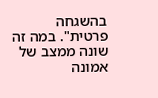בהשגחה פרטית". במה זה שונה ממצב של אמונה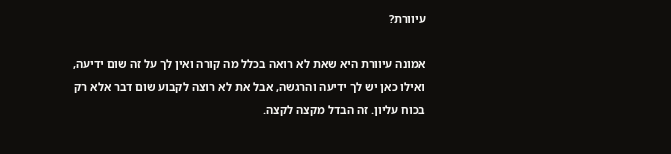עיוורת?

אמונה עיוורת היא שאת לא רואה בכלל מה קורה ואין לך על זה שום ידיעה, ואילו כאן יש לך ידיעה והרגשה, אבל את לא רוצה לקבוע שום דבר אלא רק בכוח עליון. זה הבדל מקצה לקצה.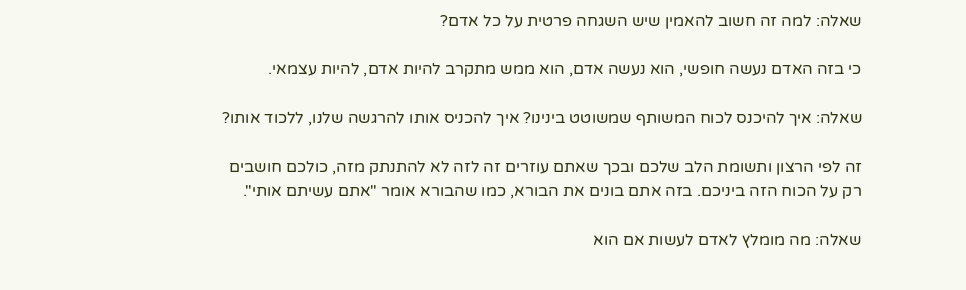שאלה: למה זה חשוב להאמין שיש השגחה פרטית על כל אדם?

כי בזה האדם נעשה חופשי, הוא נעשה אדם, הוא ממש מתקרב להיות אדם, להיות עצמאי.

שאלה: איך להיכנס לכוח המשותף שמשוטט בינינו? איך להכניס אותו להרגשה שלנו, ללכוד אותו?

זה לפי הרצון ותשומת הלב שלכם ובכך שאתם עוזרים זה לזה לא להתנתק מזה, כולכם חושבים רק על הכוח הזה ביניכם. בזה אתם בונים את הבורא, כמו שהבורא אומר "אתם עשיתם אותי".

שאלה: מה מומלץ לאדם לעשות אם הוא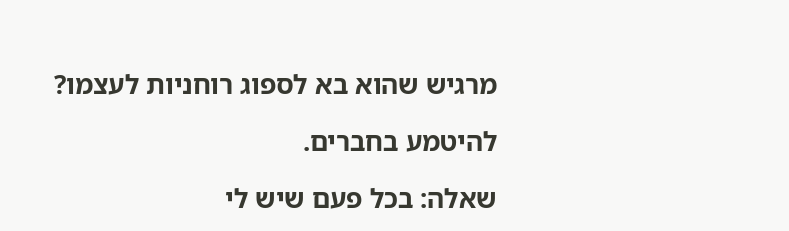מרגיש שהוא בא לספוג רוחניות לעצמו?

להיטמע בחברים.

שאלה: בכל פעם שיש לי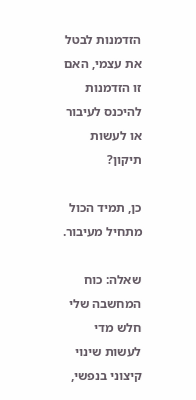הזדמנות לבטל את עצמי, האם זו הזדמנות להיכנס לעיבור או לעשות תיקון?

כן, תמיד הכול מתחיל מעיבור.

שאלה: כוח המחשבה שלי חלש מדי לעשות שינוי קיצוני בנפשי,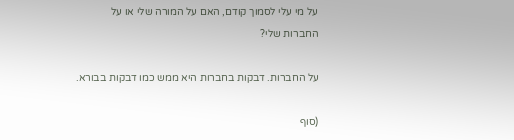על מי עלי לסמוך קודם, האם על המורה שלי או על החברות שלי?

על החברות. דבקות בחברות היא ממש כמו דבקות בבורא.

(סוף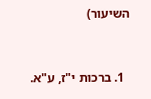השיעור)


  1. ברכות י"ז, ע"א.